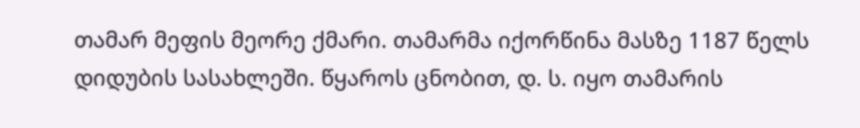თამარ მეფის მეორე ქმარი. თამარმა იქორწინა მასზე 1187 წელს დიდუბის სასახლეში. წყაროს ცნობით, დ. ს. იყო თამარის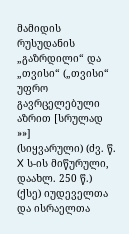მამიდის რუსუდანის „გაზრდილი“ და „თვისი“ („თვისი“ უფრო გავრცელებული აზრით [სრულად »»]
(სიყვარული) (ძვ. წ. X ს-ის მიწურული, დაახლ. 250 წ.) (ქსე) იუდეველთა და ისრაელთა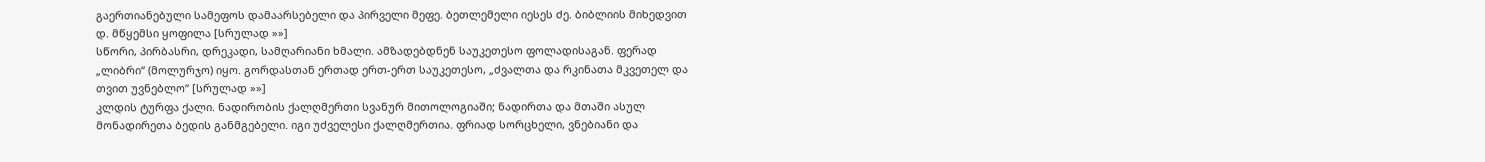გაერთიანებული სამეფოს დამაარსებელი და პირველი მეფე. ბეთლემელი იესეს ძე. ბიბლიის მიხედვით დ. მწყემსი ყოფილა [სრულად »»]
სწორი, პირბასრი, დრეკადი, სამღარიანი ხმალი. ამზადებდნენ საუკეთესო ფოლადისაგან. ფერად „ლიბრი“ (მოლურჯო) იყო. გორდასთან ერთად ერთ-ერთ საუკეთესო, „ძვალთა და რკინათა მკვეთელ და თვით უვნებლო“ [სრულად »»]
კლდის ტურფა ქალი. ნადირობის ქალღმერთი სვანურ მითოლოგიაში; ნადირთა და მთაში ასულ მონადირეთა ბედის განმგებელი. იგი უძველესი ქალღმერთია. ფრიად სორცხელი, ვნებიანი და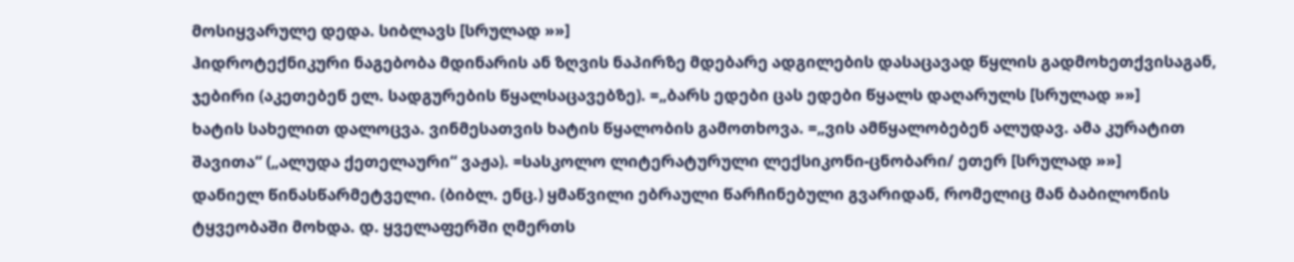მოსიყვარულე დედა. სიბლავს [სრულად »»]
ჰიდროტექნიკური ნაგებობა მდინარის ან ზღვის ნაპირზე მდებარე ადგილების დასაცავად წყლის გადმოხეთქვისაგან, ჯებირი (აკეთებენ ელ. სადგურების წყალსაცავებზე). =„ბარს ედები ცას ედები წყალს დაღარულს [სრულად »»]
ხატის სახელით დალოცვა. ვინმესათვის ხატის წყალობის გამოთხოვა. =„ვის ამწყალობებენ ალუდავ. ამა კურატით შავითა“ („ალუდა ქეთელაური“ ვაჟა). =სასკოლო ლიტერატურული ლექსიკონი-ცნობარი/ ეთერ [სრულად »»]
დანიელ წინასწარმეტველი. (ბიბლ. ენც.) ყმაწვილი ებრაული წარჩინებული გვარიდან, რომელიც მან ბაბილონის ტყვეობაში მოხდა. დ. ყველაფერში ღმერთს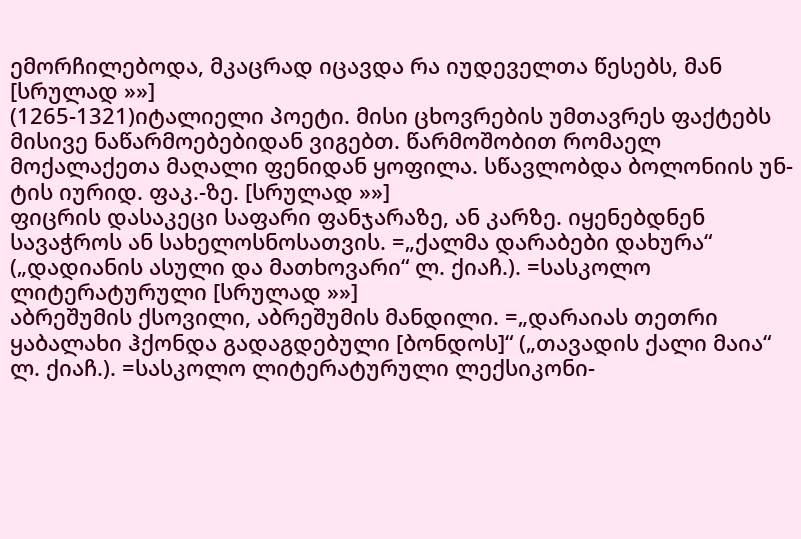ემორჩილებოდა, მკაცრად იცავდა რა იუდეველთა წესებს, მან [სრულად »»]
(1265-1321)იტალიელი პოეტი. მისი ცხოვრების უმთავრეს ფაქტებს მისივე ნაწარმოებებიდან ვიგებთ. წარმოშობით რომაელ მოქალაქეთა მაღალი ფენიდან ყოფილა. სწავლობდა ბოლონიის უნ-ტის იურიდ. ფაკ.-ზე. [სრულად »»]
ფიცრის დასაკეცი საფარი ფანჯარაზე, ან კარზე. იყენებდნენ სავაჭროს ან სახელოსნოსათვის. =„ქალმა დარაბები დახურა“ („დადიანის ასული და მათხოვარი“ ლ. ქიაჩ.). =სასკოლო ლიტერატურული [სრულად »»]
აბრეშუმის ქსოვილი, აბრეშუმის მანდილი. =„დარაიას თეთრი ყაბალახი ჰქონდა გადაგდებული [ბონდოს]“ („თავადის ქალი მაია“ ლ. ქიაჩ.). =სასკოლო ლიტერატურული ლექსიკონი-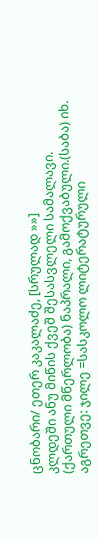ცნობარი/ ეთერ კაკალაძე, [სრულად »»]
კლდეში ანუ მიწის ქვეშ შესასვლელი სამალავი. (ქართული მწერლობა) ნაპრალი, გამოქვაბული.(საბა) იხ. აგრეთვე: ჯილე =სასკოლო ლიტერატურული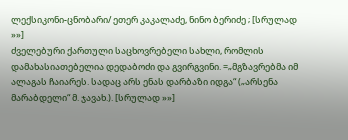ლექსიკონი-ცნობარი/ ეთერ კაკალაძე, ნინო ბერიძე ; [სრულად »»]
ძველებური ქართული საცხოვრებელი სახლი, რომლის დამახასიათებელია დედაბოძი და გვირგვინი. =„მგზავრებმა იმ ალაგას ჩაიარეს. სადაც არს ენას დარბაზი იდგა“ („არსენა მარაბდელი“ მ. ჯავახ.). [სრულად »»]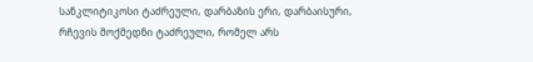სანკლიტიკოსი ტაძრეული, დარბაზის ერი, დარბაისური, რჩევის მოქმედნი ტაძრეული, რომელ არს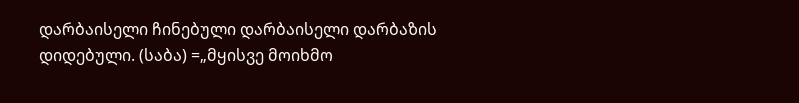დარბაისელი ჩინებული დარბაისელი დარბაზის დიდებული. (საბა) =„მყისვე მოიხმო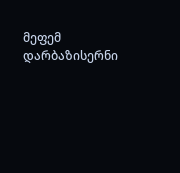მეფემ დარბაზისერნი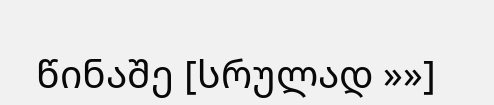წინაშე [სრულად »»]